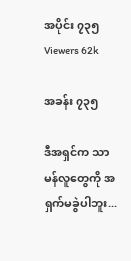အပိုင်း ၇၃၅
Viewers 62k

အခန်း ၇၃၅

ဒီအရှင်က သာမန်လူတွေကို အရှက်မခွဲပါဘူး...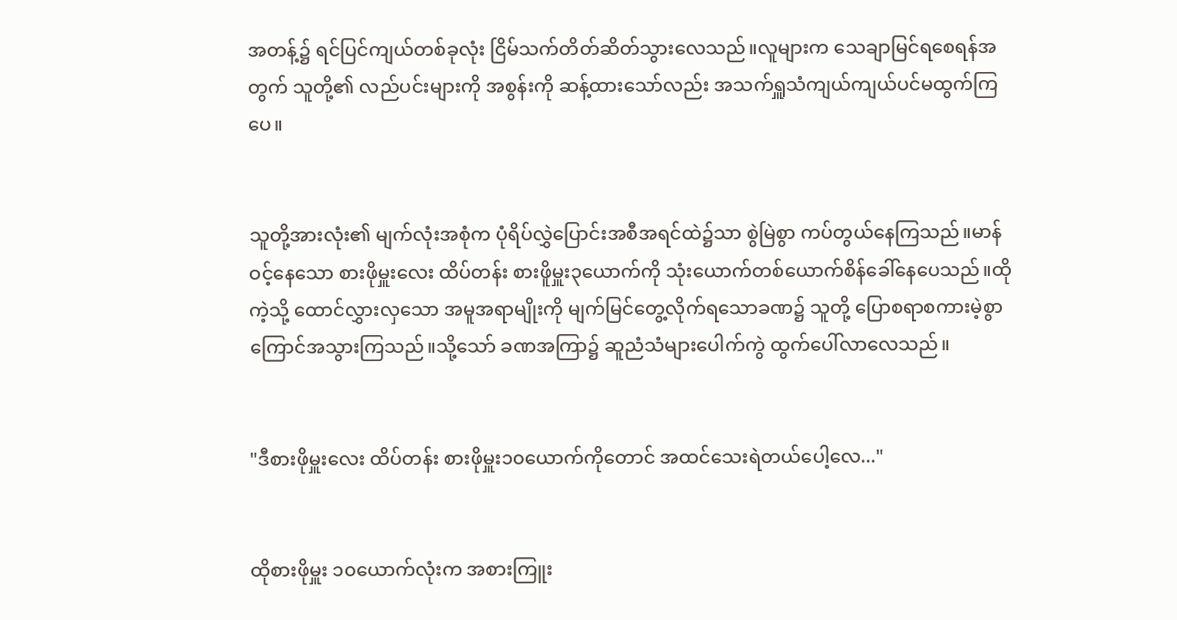အတန့်၌ ရင်ပြင်ကျယ်တစ်ခုလုံး ငြိမ်သက်တိတ်ဆိတ်သွားလေသည်။လူများက သေချာမြင်ရစေရန်အတွက် သူတို့၏ လည်ပင်းများကို အစွန်းကို ဆန့်ထားသော်လည်း အသက်ရှူသံကျယ်ကျယ်ပင်မထွက်ကြပေ။


သူတို့အားလုံး၏ မျက်လုံးအစုံက ပုံရိပ်လွှဲပြောင်းအစီအရင်ထဲ၌သာ စွဲမြဲစွာ ကပ်တွယ်နေကြသည်။မာန်ဝင့်နေသော စားဖိုမှူးလေး ထိပ်တန်း စားဖိူမှူး၃ယောက်ကို သုံးယောက်တစ်ယောက်စိန်ခေါ်နေပေသည်။ထိုကဲ့သို့ ထောင်လွှားလှသော အမူအရာမျိုးကို မျက်မြင်တွေ့လိုက်ရသောခဏ၌ သူတို့ ပြောစရာစကားမဲ့စွာ ကြောင်အသွားကြသည်။သို့သော် ခဏအကြာ၌ ဆူညံသံများပေါက်ကွဲ ထွက်ပေါ်လာလေသည်။


"ဒီစားဖိုမှူးလေး ထိပ်တန်း စားဖိုမှူး၁၀ယောက်ကိုတောင် အထင်သေးရဲတယ်ပေါ့လေ..."


ထိုစားဖိုမှူး ၁၀ယောက်လုံးက အစားကြူး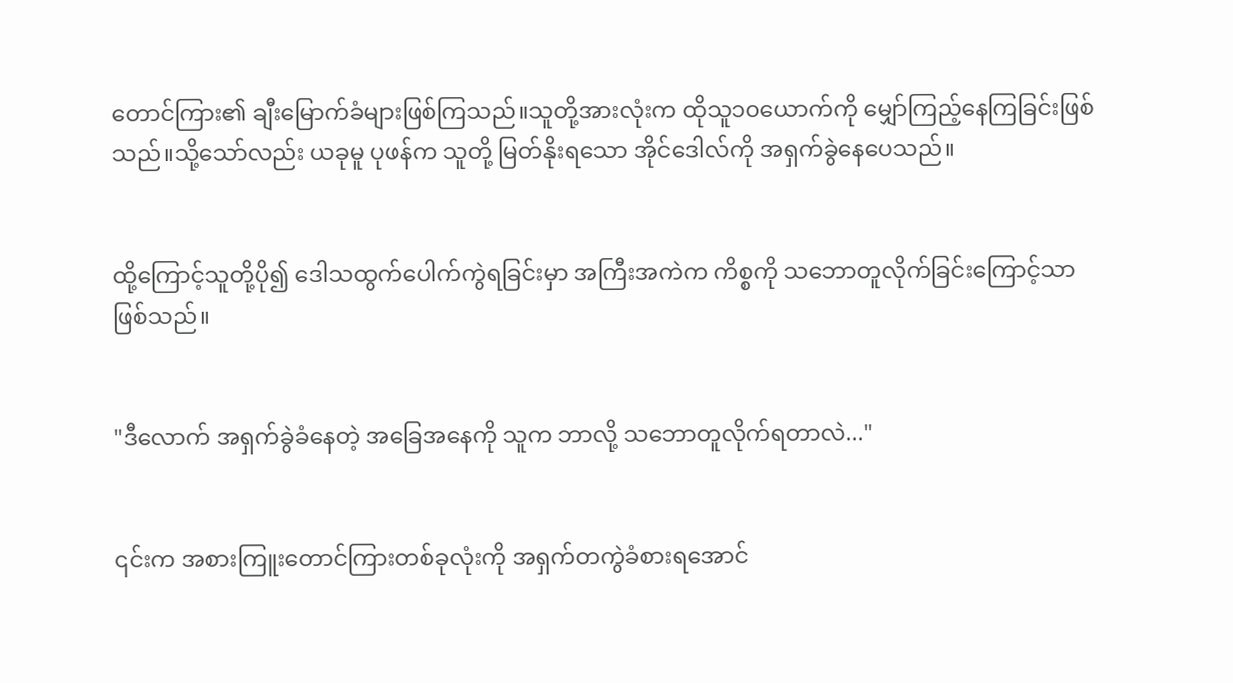တောင်ကြား၏ ချီးမြောက်ခံများဖြစ်ကြသည်။သူတို့အားလုံးက ထိုသူ၁၀ယောက်ကို မျှော်ကြည့်နေကြခြင်းဖြစ်သည်။သို့သော်လည်း ယခုမူ ပုဖန်က သူတို့ မြတ်နိုးရသော အိုင်ဒေါလ်ကို အရှက်ခွဲနေပေသည်။


ထို့ကြောင့်သူတို့ပို၍ ဒေါသထွက်ပေါက်ကွဲရခြင်းမှာ အကြီးအကဲက ကိစ္စကို သဘောတူလိုက်ခြင်းကြောင့်သာဖြစ်သည်။


"ဒီလောက် အရှက်ခွဲခံနေတဲ့ အခြေအနေကို သူက ဘာလို့ သဘောတူလိုက်ရတာလဲ..."


၎င်းက အစားကြူးတောင်ကြားတစ်ခုလုံးကို အရှက်တကွဲခံစားရအောင်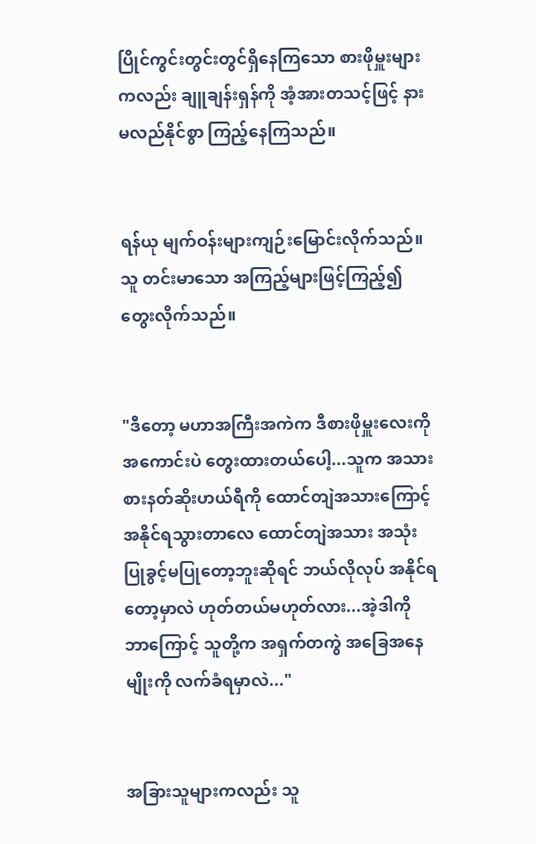ပြိုင်ကွင်းတွင်းတွင်ရှိနေကြသော စားဖိုမှူးများကလည်း ချူချန်းရှန်ကို အံ့အားတသင့်ဖြင့် နားမလည်နိုင်စွာ ကြည့်နေကြသည်။


ရန်ယု မျက်ဝန်းများကျဉ်းမြောင်းလိုက်သည်။သူ တင်းမာသော အကြည့်များဖြင့်ကြည့်၍ တွေးလိုက်သည်။


"ဒီတော့ မဟာအကြီးအကဲက ဒီစားဖိုမှူးလေးကို အကောင်းပဲ တွေးထားတယ်ပေါ့...သူက အသားစားနတ်ဆိုးဟယ်ရီကို ထောင်တျဲအသားကြောင့် အနိုင်ရသွားတာလေ ထောင်တျဲအသား အသုံးပြုခွင့်မပြုတော့ဘူးဆိုရင် ဘယ်လိုလုပ် အနိုင်ရတော့မှာလဲ ဟုတ်တယ်မဟုတ်လား...အဲ့ဒါကို ဘာကြောင့် သူတို့က အရှက်တကွဲ အခြေအနေမျိုးကို လက်ခံရမှာလဲ..."


အခြားသူများကလည်း သူ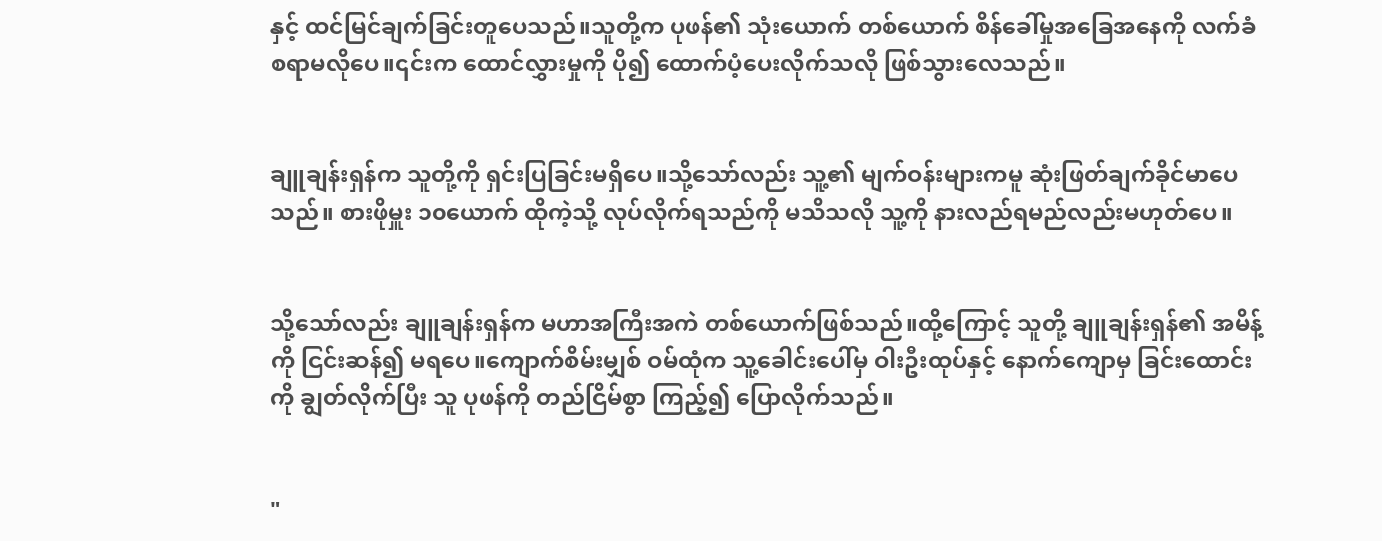နှင့် ထင်မြင်ချက်ခြင်းတူပေသည်။သူတို့က ပုဖန်၏ သုံးယောက် တစ်ယောက် စိန်ခေါ်မှုအခြေအနေကို လက်ခံစရာမလိုပေ။၎င်းက ထောင်လွှားမှုကို ပို၍ ထောက်ပံ့ပေးလိုက်သလို ဖြစ်သွားလေသည်။


ချူချန်းရှန်က သူတို့ကို ရှင်းပြခြင်းမရှိပေ။သို့သော်လည်း သူ့၏ မျက်ဝန်းများကမူ ဆုံးဖြတ်ချက်ခိုင်မာပေသည်။ စားဖိုမှူး ၁၀ယောက် ထိုကဲ့သို့ လုပ်လိုက်ရသည်ကို မသိသလို သူ့ကို နားလည်ရမည်လည်းမဟုတ်ပေ။


သို့သော်လည်း ချူချန်းရှန်က မဟာအကြီးအကဲ တစ်ယောက်ဖြစ်သည်။ထို့ကြောင့် သူတို့ ချူချန်းရှန်၏ အမိန့်ကို ငြင်းဆန်၍ မရပေ။ကျောက်စိမ်းမျှစ် ဝမ်ထုံက သူ့ခေါင်းပေါ်မှ ဝါးဦးထုပ်နှင့် နောက်ကျောမှ ခြင်းထောင်းကို ချွတ်လိုက်ပြီး သူ ပုဖန်ကို တည်ငြိမ်စွာ ကြည့်၍ ပြောလိုက်သည်။


"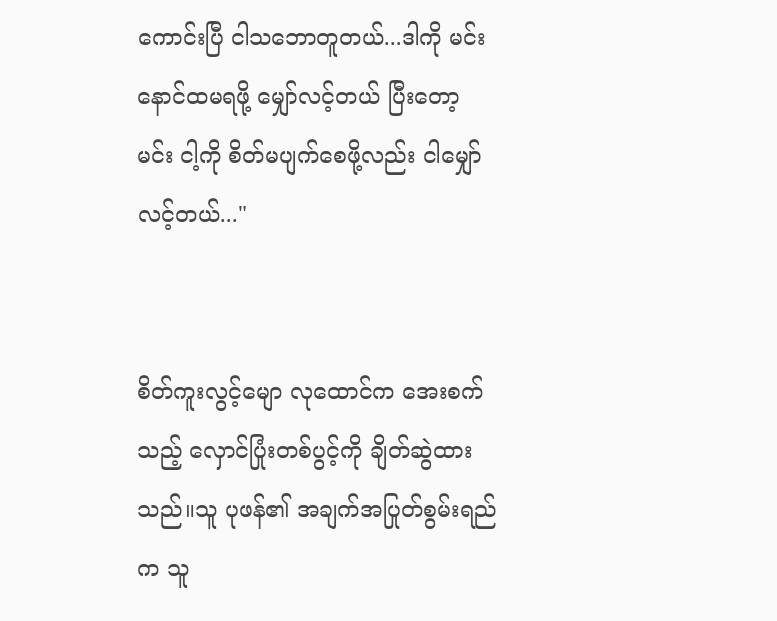ကောင်းပြီ ငါသဘောတူတယ်...ဒါကို မင်းနောင်ထမရဖို့ မျှော်လင့်တယ် ပြီးတော့ မင်း ငါ့ကို စိတ်မပျက်စေဖို့လည်း ငါမျှော်လင့်တယ်..."


စိတ်ကူးလွင့်မျော လုထောင်က အေးစက်သည့် လှောင်ပြုံးတစ်ပွင့်ကို ချိတ်ဆွဲထားသည်။သူ ပုဖန်၏ အချက်အပြုတ်စွမ်းရည်က သူ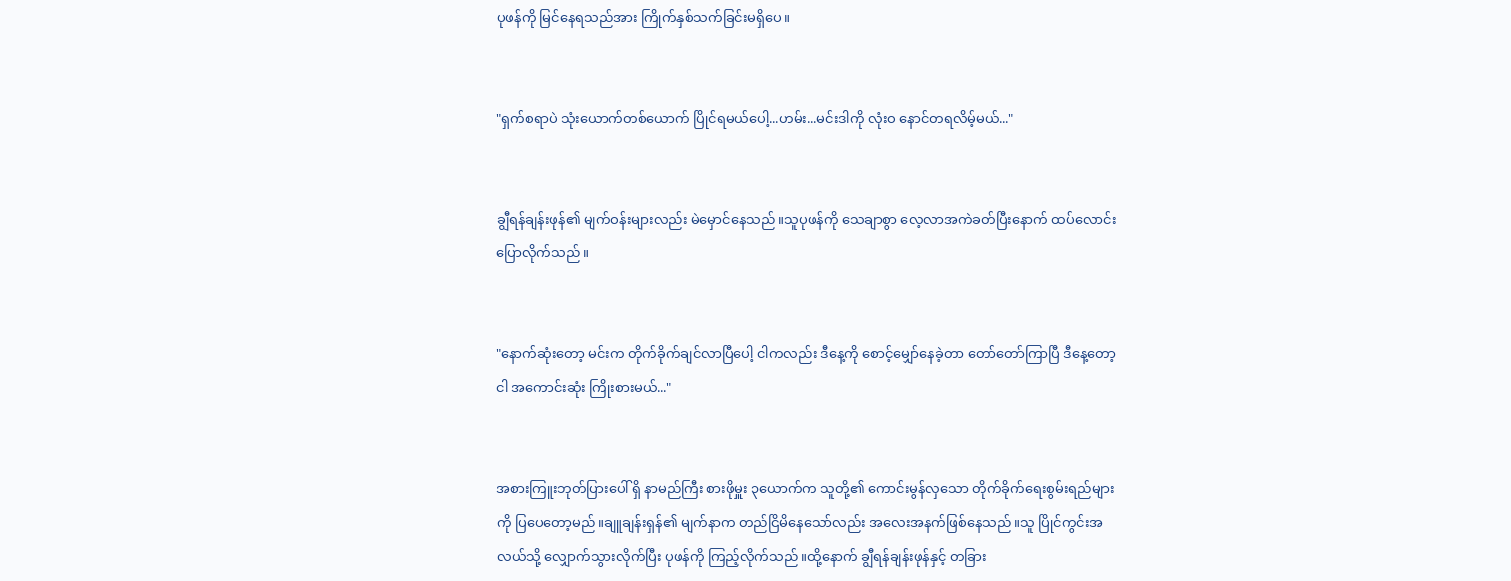ပုဖန်ကို မြင်နေရသည်အား ကြိုက်နှစ်သက်ခြင်းမရှိပေ။


"ရှက်စရာပဲ သုံးယောက်တစ်ယောက် ပြိုင်ရမယ်ပေါ့...ဟမ်း...မင်းဒါကို လုံးဝ နောင်တရလိမ့်မယ်..."


ချွီရန်ချန်းဖုန်၏ မျက်ဝန်းများလည်း မဲမှောင်နေသည်။သူပုဖန်ကို သေချာစွာ လေ့လာအကဲခတ်ပြီးနောက် ထပ်လောင်းပြောလိုက်သည်။


"နောက်ဆုံးတော့ မင်းက တိုက်ခိုက်ချင်လာပြီပေါ့ ငါကလည်း ဒီနေ့ကို စောင့်မျှော်နေခဲ့တာ တော်တော်ကြာပြီ ဒီနေ့တော့ ငါ အကောင်းဆုံး ကြိုးစားမယ်..."


အစားကြူးဘုတ်ပြားပေါ် ရှိ နာမည်ကြီး စားဖိုမှူး ၃ယောက်က သူတို့၏ ကောင်းမွန်လှသော တိုက်ခိုက်ရေးစွမ်းရည်များကို ပြပေတော့မည်။ချူချန်းရှန်၏ မျက်နာက တည်ငြိမိနေသော်လည်း အလေးအနက်ဖြစ်နေသည်။သူ ပြိုင်ကွင်းအလယ်သို့ လျှောက်သွားလိုက်ပြီး ပုဖန်ကို ကြည့်လိုက်သည်။ထို့နောက် ချွီရန်ချန်းဖုန်နှင့် တခြား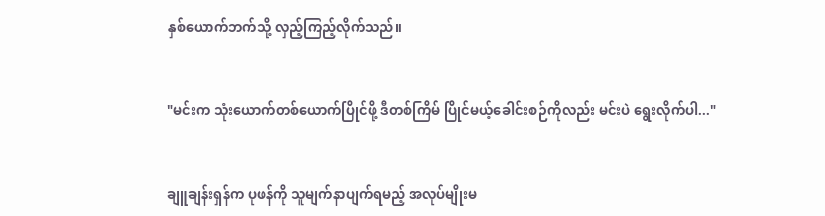နှစ်ယောက်ဘက်သို့ လှည့်ကြည့်လိုက်သည်။


"မင်းက သုံးယောက်တစ်ယောက်ပြိုင်ဖို့ ဒီတစ်ကြိမ် ပြိုင်မယ့်ခေါင်းစဉ်ကိုလည်း မင်းပဲ ရွေးလိုက်ပါ..."


ချူချန်းရှန်က ပုဖန်ကို သူမျက်နာပျက်ရမည့် အလုပ်မျိုးမ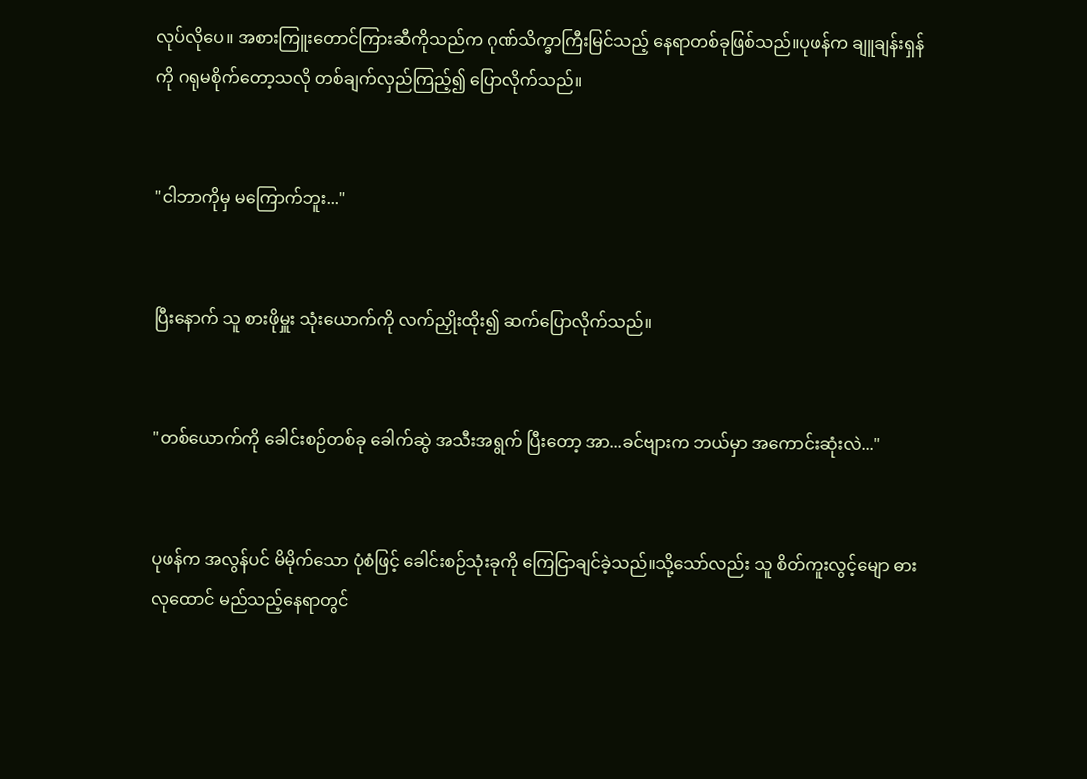လုပ်လိုပေ။ အစားကြူးတောင်ကြားဆီကိုသည်က ဂုဏ်သိက္ခာကြီးမြင်သည့် နေရာတစ်ခုဖြစ်သည်။ပုဖန်က ချူချန်းရှန်ကို ဂရုမစိုက်တော့သလို တစ်ချက်လှည်ကြည့်၍ ပြောလိုက်သည်။


"ငါဘာကိုမှ မကြောက်ဘူး..."


ပြီးနောက် သူ စားဖိုမှူး သုံးယောက်ကို လက်ညှိုးထိုး၍ ဆက်ပြောလိုက်သည်။


"တစ်ယောက်ကို ခေါင်းစဉ်တစ်ခု ခေါက်ဆွဲ အသီးအရွက် ပြီးတော့ အာ...ခင်ဗျားက ဘယ်မှာ အကောင်းဆုံးလဲ..."


ပုဖန်က အလွန်ပင် မိမိုက်သော ပုံစံဖြင့် ခေါင်းစဉ်သုံးခုကို ကြေငြာချင်ခဲ့သည်။သို့သော်လည်း သူ စိတ်ကူးလွင့်မျော ဓားလုထောင် မည်သည့်နေရာတွင်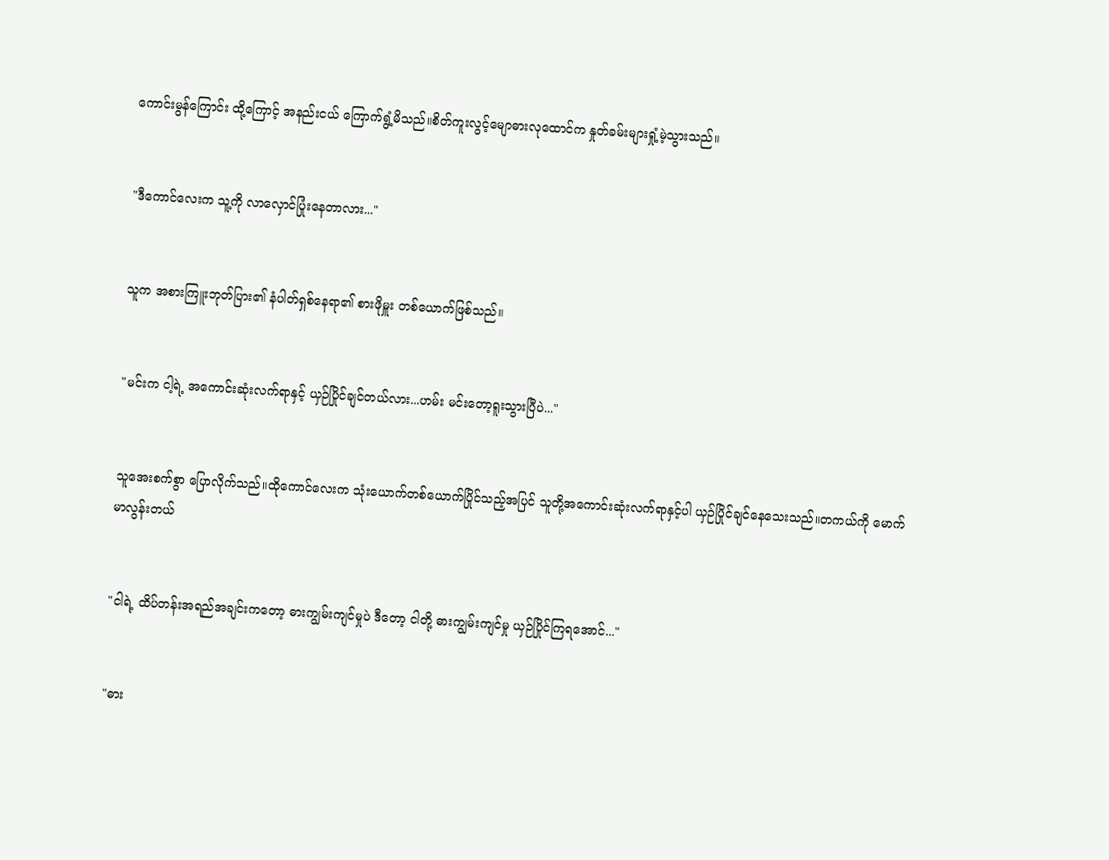ကောင်းမွန်ကြောင်း ထို့ကြောင့် အနည်းငယ် ကြောက်ရွံ့မိသည်။စိတ်ကူးလွင့်မျောဓားလုထောင်က နှုတ်ခမ်းများရှုံ့မဲ့သွားသည်။


"ဒီကောင်လေးက သူ့ကို လာလှောင်ပြုံးနေတာလား..."


သူက အစားကြူးဘုတ်ပြား၏ နံပါတ်ရှစ်နေရာ၏ စားဖိုမှူး တစ်ယောက်ဖြစ်သည်။


"မင်းက ငါ့ရဲ့ အကောင်းဆုံးလက်ရာနှင့် ယှဉ်ပြိုင်ချင်တယ်လား...ဟမ်း မင်းတော့ရူးသွားပြီပဲ..."


သူအေးစက်စွာ ပြောလိုက်သည်။ထိုကောင်လေးက သုံးယောက်တစ်ယောက်ပြိုင်သည့်အပြင် သူတို့အကောင်းဆုံးလက်ရာနှင့်ပါ ယှဉ်ပြိုင်ချင်နေသေးသည်။တကယ်ကို မောက်မာလွန်းတယ်


"ငါရဲ့ ထိပ်တန်းအရည်အချင်းကတော့ ဓားကျွမ်းကျင်မှုပဲ ဒီတော့ ငါတို့ ဓားကျွမ်းကျင်မှု ယှဉ်ပြိုင်ကြရအောင်..."


"ဓား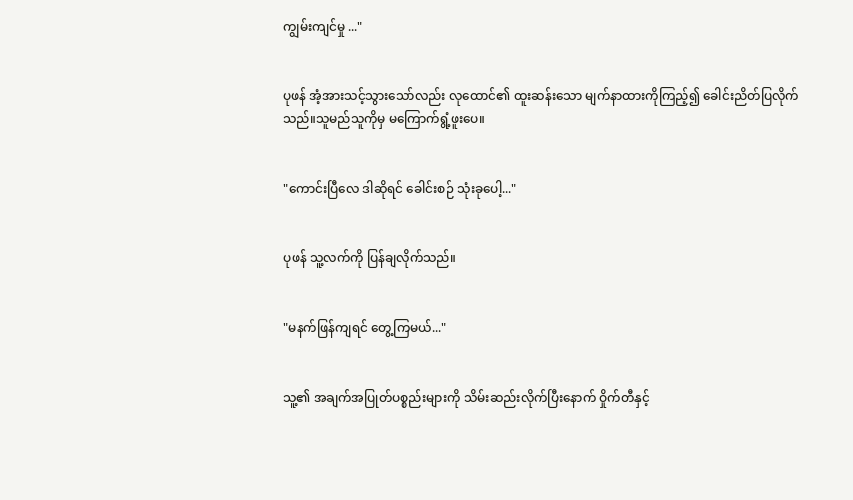ကျွမ်းကျင်မှု ..."


ပုဖန် အံ့အားသင့်သွားသော်လည်း လုထောင်၏ ထူးဆန်းသော မျက်နာထားကိုကြည့်၍ ခေါင်းညိတ်ပြလိုက်သည်။သူမည်သူကိုမှ မကြောက်ရွံ့ဖူးပေ။


"ကောင်းပြီလေ ဒါဆိုရင် ခေါင်းစဉ် သုံးခုပေါ့..."


ပုဖန် သူ့လက်ကို ပြန်ချလိုက်သည်။


"မနက်ဖြန်ကျရင် တွေ့ကြမယ်..."


သူ့၏ အချက်အပြုတ်ပစ္စည်းများကို သိမ်းဆည်းလိုက်ပြီးနောက် ဝှိုက်တီနှင့်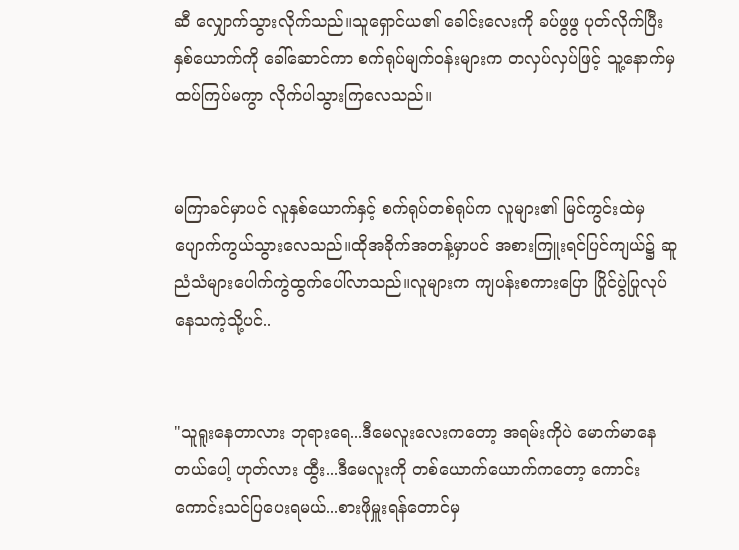ဆီ လျှောက်သွားလိုက်သည်။သူရှောင်ယ၏ ခေါင်းလေးကို ခပ်ဖွဖွ ပုတ်လိုက်ပြီး နှစ်ယောက်ကို ခေါ်ဆောင်ကာ စက်ရုပ်မျက်ဝန်းများက တလှပ်လှပ်ဖြင့် သူ့နောက်မှ ထပ်ကြပ်မကွာ လိုက်ပါသွားကြလေသည်။


မကြာခင်မှာပင် လူနှစ်ယောက်နှင့် စက်ရုပ်တစ်ရုပ်က လူများ၏ မြင်ကွင်းထဲမှ ပျောက်ကွယ်သွားလေသည်။ထိုအခိုက်အတန့်မှာပင် အစားကြူးရင်ပြင်ကျယ်၌ ဆူညံသံများပေါက်ကွဲထွက်ပေါ်လာသည်။လူများက ကျပန်းစကားပြော ပြိုင်ပွဲပြုလုပ်နေသကဲ့သို့ပင်..


"သူရူးနေတာလား ဘုရားရေ...ဒီမေလူးလေးကတော့ အရမ်းကိုပဲ မောက်မာနေတယ်ပေါ့ ဟုတ်လား ထွီး...ဒီမေလူးကို တစ်ယောက်ယောက်ကတော့ ကောင်းကောင်းသင်ပြပေးရမယ်...စားဖိုမှူးရန်တောင်မှ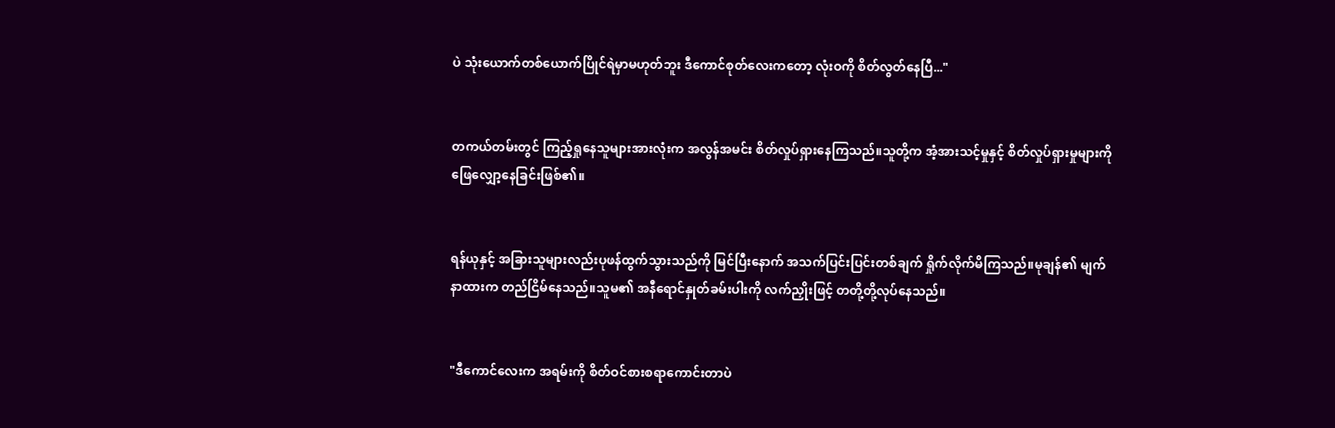ပဲ သုံးယောက်တစ်ယောက်ပြိုင်ရဲမှာမဟုတ်ဘူး ဒီကောင်စုတ်လေးကတော့ လုံးဝကို စိတ်လွတ်နေပြီ..."


တကယ်တမ်းတွင် ကြည့်ရှုနေသူများအားလုံးက အလွန်အမင်း စိတ်လှုပ်ရှားနေကြသည်။သူတို့က အံ့အားသင့်မှုနှင့် စိတ်လှုပ်ရှားမှုများကို ဖြေလျှော့နေခြင်းဖြစ်၏။


ရန်ယုနှင့် အခြားသူများလည်းပုဖန်ထွက်သွားသည်ကို မြင်ပြီးနောက် အသက်ပြင်းပြင်းတစ်ချက် ရှိုက်လိုက်မိကြသည်။မုချန်၏ မျက်နာထားက တည်ငြိမ်နေသည်။သူမ၏ အနီရောင်နှုတ်ခမ်းပါးကို လက်ညှိုးဖြင့် တတို့တို့လုပ်နေသည်။


"ဒီကောင်လေးက အရမ်းကို စိတ်ဝင်စားစရာကောင်းတာပဲ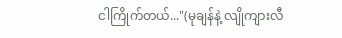ငါကြိုက်တယ်..."(မုချန်နဲ့ လျိုကျားလီ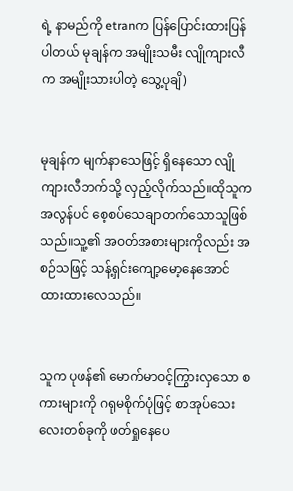ရဲ့ နာမည်ကို etranက ပြန်ပြောင်းထားပြန်ပါတယ် မုချန်က အမျိုးသမီး လျိုကျားလီက အမျိုးသားပါတဲ့ သွေ့ပုချိ)


မုချန်က မျက်နာသေဖြင့် ရှိနေသော လျိုကျားလီဘက်သို့ လှည့်လိုက်သည်။ထိုသူက အလွန်ပင် စေ့စပ်သေချာတက်သောသူဖြစ်သည်။သူ့၏ အဝတ်အစားများကိုလည်း အစဉ်သဖြင့် သန့်ရှင်းကျော့မော့နေအောင် ထားထားလေသည်။


သူက ပုဖန်၏ မောက်မာဝင့်ကြွားလှသော စကားများကို ဂရုမစိုက်ပုံဖြင့် စာအုပ်သေးလေးတစ်ခုကို ဖတ်ရှုနေပေ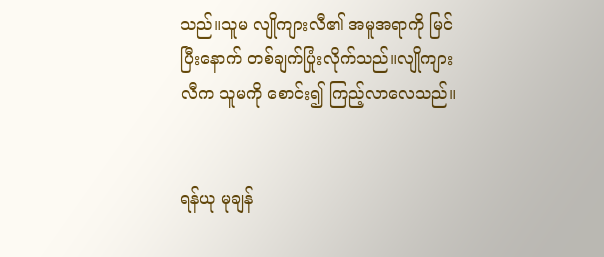သည်။သူမ လျိုကျားလီ၏ အမူအရာကို မြင်ပြီးနောက် တစ်ချက်ပြုံးလိုက်သည်။လျိုကျားလီက သူမကို စောင်း၍ ကြည့်လာလေသည်။


ရန်ယု မုချန်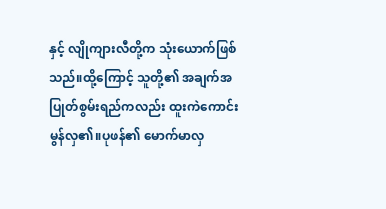နှင့် လျိုကျားလီတို့က သုံးယောက်ဖြစ်သည်။ထို့ကြောင့် သူတို့၏ အချက်အပြုတ်စွမ်းရည်ကလည်း ထူးကဲကောင်းမွန်လှ၏။ပုဖန်၏ မောက်မာလှ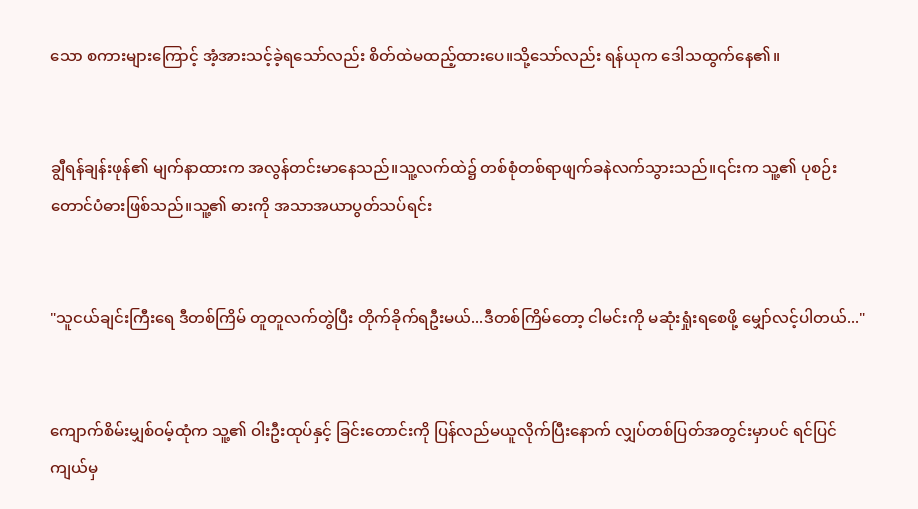သော စကားများကြောင့် အံ့အားသင့်ခဲ့ရသော်လည်း စိတ်ထဲမထည့်ထားပေ။သို့သော်လည်း ရန်ယုက ဒေါသထွက်နေ၏။


ချွီရန်ချန်းဖုန်၏ မျက်နာထားက အလွန်တင်းမာနေသည်။သူ့လက်ထဲ၌ တစ်စုံတစ်ရာဖျက်ခနဲလက်သွားသည်။၎င်းက သူ့၏ ပုစဉ်းတောင်ပံဓားဖြစ်သည်။သူ့၏ ဓားကို အသာအယာပွတ်သပ်ရင်း


"သူငယ်ချင်းကြီးရေ ဒီတစ်ကြိမ် တူတူလက်တွဲပြီး တိုက်ခိုက်ရဦးမယ်...ဒီတစ်ကြိမ်တော့ ငါမင်းကို မဆုံးရှုံးရစေဖို့ မျှော်လင့်ပါတယ်..."


ကျောက်စိမ်းမျှစ်ဝမ့်ထုံက သူ့၏ ဝါးဦးထုပ်နှင့် ခြင်းတောင်းကို ပြန်လည်မယူလိုက်ပြီးနောက် လျှပ်တစ်ပြတ်အတွင်းမှာပင် ရင်ပြင်ကျယ်မှ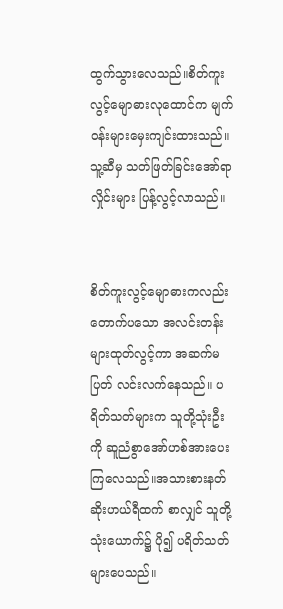ထွက်သွားလေသည်။စိတ်ကူးလွင့်မျောဓားလုထောင်က မျက်ဝန်းများမှေးကျင်းထားသည်။သူ့ဆီမှ သတ်ဖြတ်ခြင်းအော်ရာလှိုင်းများ ပြန့်လွင့်လာသည်။


စိတ်ကူးလွင့်မျောဓားကလည်း တောက်ပသော အလင်းတန်းများထုတ်လွင့်ကာ အဆက်မပြတ် လင်းလက်နေသည်။ ပရိတ်သတ်များက သူတို့သုံးဦးကို ဆူညံစွာအော်ဟစ်အားပေးကြလေသည်။အသားစားနတ်ဆိုးဟယ်ရီထက် စာလျှင် သူတို့ သုံးယောက်၌ ပို၍ ပရိတ်သတ်များပေသည်။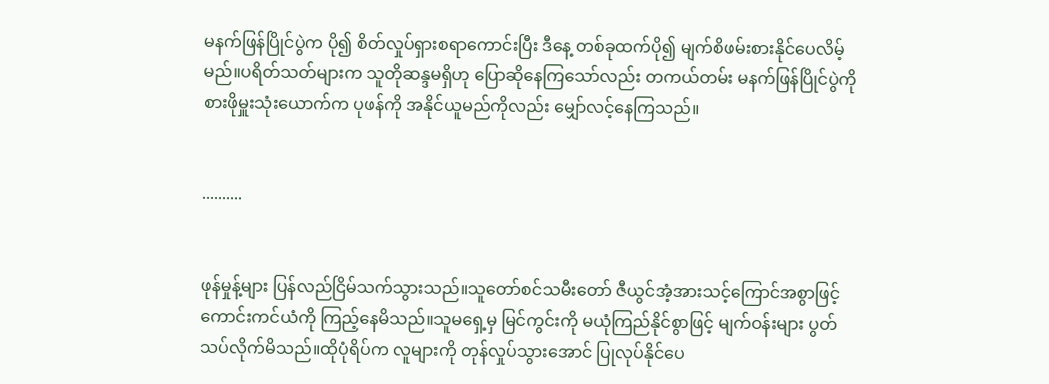မနက်ဖြန်ပြိုင်ပွဲက ပို၍ စိတ်လှုပ်ရှားစရာကောင်းပြီး ဒီနေ့ တစ်ခုထက်ပို၍ မျက်စိဖမ်းစားနိုင်ပေလိမ့်မည်။ပရိတ်သတ်များက သူတိုဆန္ဒမရှိဟု ပြောဆိုနေကြသော်လည်း တကယ်တမ်း မနက်ဖြန်ပြိုင်ပွဲကို စားဖိုမှူးသုံးယောက်က ပုဖန်ကို အနိုင်ယူမည်ကိုလည်း မျှော်လင့်နေကြသည်။


..........


ဖုန်မှုန့်များ ပြန်လည်ငြိမ်သက်သွားသည်။သူတော်စင်သမီးတော် ဇီယွင်အံ့အားသင့်ကြောင်အစွာဖြင့် ကောင်းကင်ယံကို ကြည့်နေမိသည်။သူမရှေ့မှ မြင်ကွင်းကို မယုံကြည်နိုင်စွာဖြင့် မျက်ဝန်းများ ပွတ်သပ်လိုက်မိသည်။ထိုပုံရိပ်က လူများကို တုန်လှုပ်သွားအောင် ပြုလုပ်နိုင်ပေ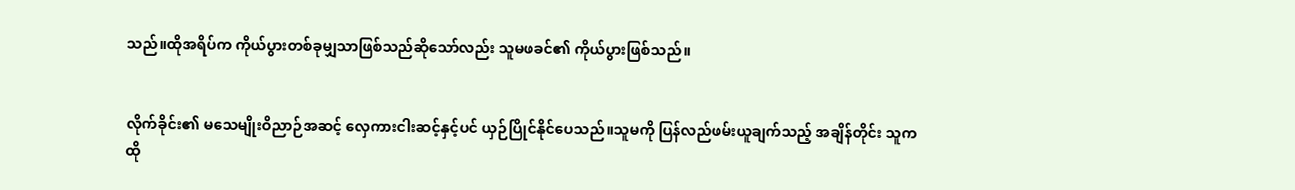သည်။ထိုအရိပ်က ကိုယ်ပွားတစ်ခုမျှသာဖြစ်သည်ဆိုသော်လည်း သူမဖခင်၏ ကိုယ်ပွားဖြစ်သည်။


လိုက်ခိုင်း၏ မသေမျိုးဝိညာဉ်အဆင့် လှေကားငါးဆင့်နှင့်ပင် ယှဉ်ပြိုင်နိုင်ပေသည်။သူမကို ပြန်လည်ဖမ်းယူချက်သည့် အချိန်တိုင်း သူက ထို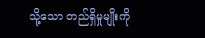သို့သော တည်ရှိမှုမျိုးကို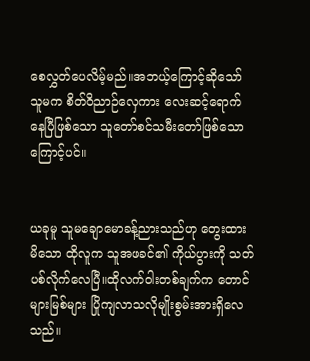စေလွှတ်ပေလိမ့်မည်။အဘယ့်ကြောင့်ဆိုသော် သူမက စိတ်ဝိညာဉ်လှေကား လေးဆင့်ရောက်နေပြီဖြစ်သော သူတော်စင်သမီးတော်ဖြစ်သောကြောင့်ပင်။


ယခုမူ သူမချောမောခန့်ညားသည်ဟု တွေးထားမိသော ထိုလူက သူအဖခင်၏ ကိုယ်ပွားကို သတ်ပစ်လိုက်လေပြီ။ထိုလက်ဝါးတစ်ချက်က တောင်များမြစ်များ ပြိုကျလာသလိုမျိုးစွမ်းအားရှိလေသည်။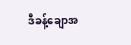ဒီခန့်ချောအ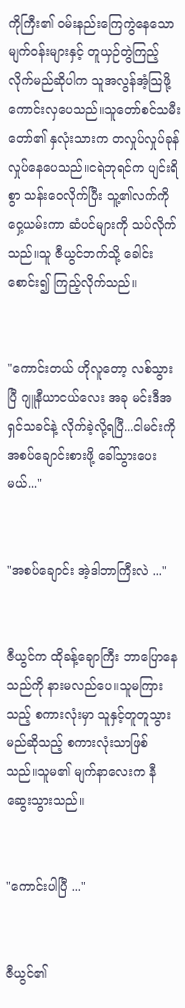ကိုကြီး၏ ဝမ်းနည်းကြေကွဲနေသောမျက်ဝန်းများနှင့် တူယှဉ်တွဲကြည့်လိုက်မည်ဆိုပါက သူအလွန်အံ့သြဖို့ ကောင်းလှပေသည်။သူတော်စင်သမီးတော်၏ နှလုံးသားက တလှုပ်လှုပ်ခုန်လှုပ်နေပေသည်။ငရဲဘုရင်က ပျင်းရိစွာ သန်းဝေလိုက်ပြီး သူ့၏လက်ကိုဝှေ့ယမ်းကာ ဆံပင်များကို သပ်လိုက်သည်။သူ ဇီယွင်ဘက်သို့ ခေါင်းစောင်း၍ ကြည့်လိုက်သည်။


"ကောင်းတယ် ဟိုလူတော့ လစ်သွားပြီ ဂျူနီယာငယ်လေး အခု မင်းဒီအရှင်သခင်နဲ့ လိုက်ခဲ့လို့ရပြီ...ငါမင်းကို အစပ်ချောင်းစားဖို့ ခေါ်သွားပေးမယ်..."


"အစပ်ချောင်း အဲ့ဒါဘာကြီးလဲ ..."


ဇီယွင်က ထိုခန့်ချောကြီး ဘာပြောနေသည်ကို နားမလည်ပေ။သူမကြားသည့် စကားလုံးမှာ သူနှင့်တူတူသွားမည်ဆိုသည့် စကားလုံးသာဖြစ်သည်။သူမ၏ မျက်နာလေးက နီဆွေးသွားသည်။


"ကောင်းပါပြီ ..."


ဇီယွင်၏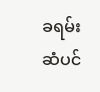ခရမ်းဆံပင်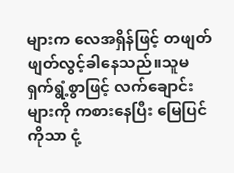များက လေအရှိန်ဖြင့် တဖျတ်ဖျတ်လွင့်ခါနေသည်။သူမရှက်ရွံ့စွာဖြင့် လက်ချောင်းများကို ကစားနေပြီး မြေပြင်ကိုသာ ငုံ့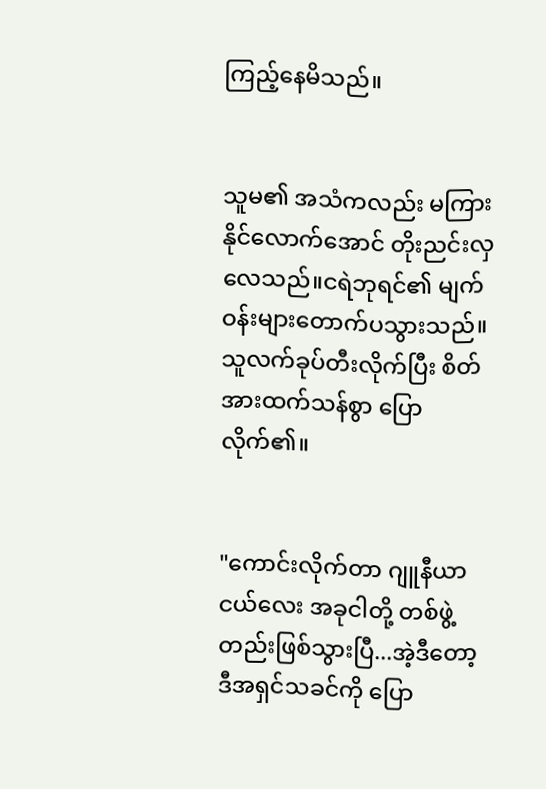ကြည့်နေမိသည်။


သူမ၏ အသံကလည်း မကြားနိုင်လောက်အောင် တိုးညင်းလှလေသည်။ငရဲဘုရင်၏ မျက်ဝန်းများတောက်ပသွားသည်။သူလက်ခုပ်တီးလိုက်ပြီး စိတ်အားထက်သန်စွာ ပြောလိုက်၏။


"ကောင်းလိုက်တာ ဂျူနီယာငယ်လေး အခုငါတို့ တစ်ဖွဲ့တည်းဖြစ်သွားပြီ...အဲ့ဒီတော့ ဒီအရှင်သခင်ကို ပြော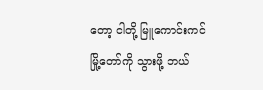တော့ ငါတို့ မြူကောင်းကင်မြို့တော်ကို သွားဖို့ ဘယ်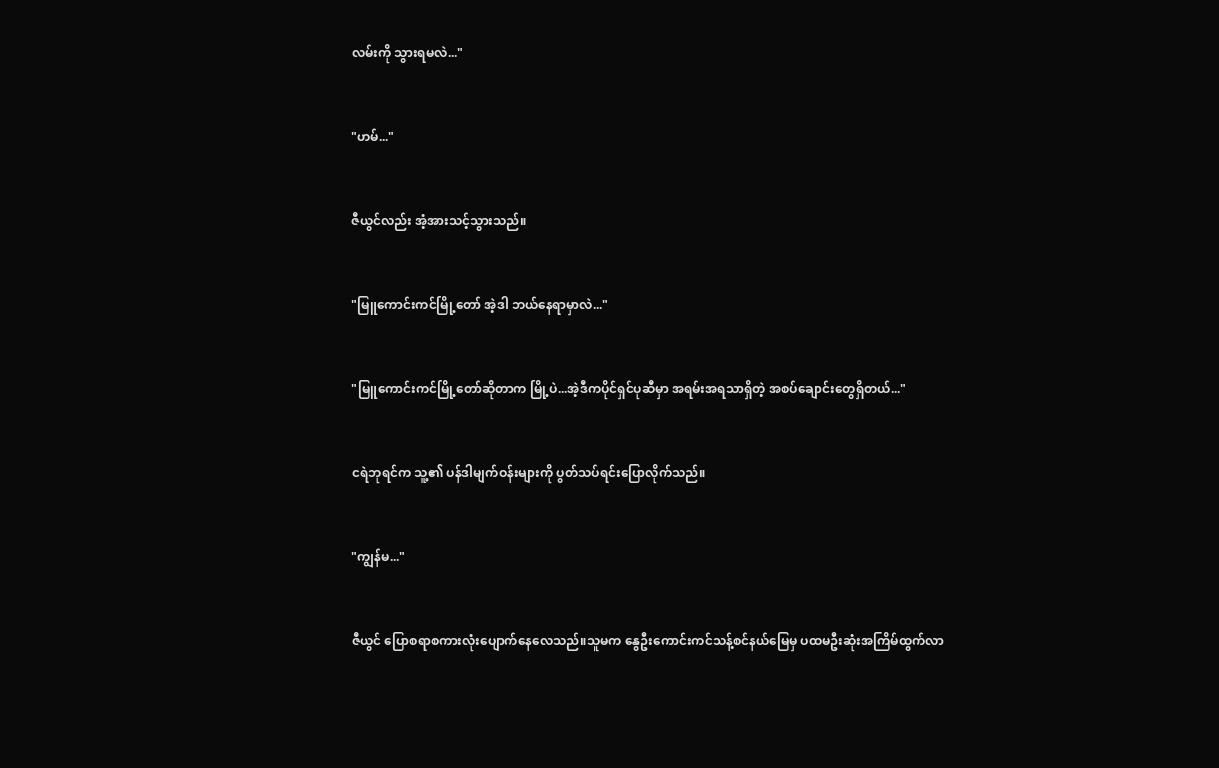လမ်းကို သွားရမလဲ..."


"ဟမ်..."


ဇီယွင်လည်း အံ့အားသင့်သွားသည်။


"မြူကောင်းကင်မြို့တော် အဲ့ဒါ ဘယ်နေရာမှာလဲ..."


"မြူကောင်းကင်မြို့တော်ဆိုတာက မြို့ပဲ...အဲ့ဒီကပိုင်ရှင်ပုဆီမှာ အရမ်းအရသာရှိတဲ့ အစပ်ချောင်းတွေရှိတယ်..."


ငရဲဘုရင်က သူ့၏ ပန်ဒါမျက်ဝန်းများကို ပွတ်သပ်ရင်းပြောလိုက်သည်။


"ကျွန်မ..."


ဇီယွင် ပြောစရာစကားလုံးပျောက်နေလေသည်။သူမက နွေဦးကောင်းကင်သန့်စင်နယ်မြေမှ ပထမဦးဆုံးအကြိမ်ထွက်လာ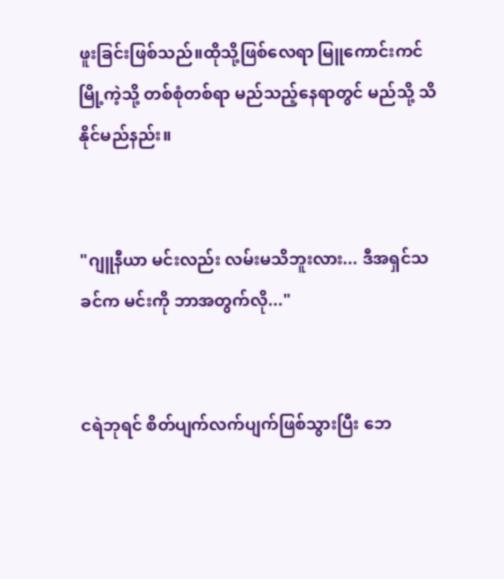ဖူးခြင်းဖြစ်သည်။ထိုသို့ဖြစ်လေရာ မြူကောင်းကင်မြို့ကဲ့သို့ တစ်စုံတစ်ရာ မည်သည့်နေရာတွင် မည်သို့ သိနိုင်မည်နည်း။


"ဂျူနီယာ မင်းလည်း လမ်းမသိဘူးလား... ဒီအရှင်သခင်က မင်းကို ဘာအတွက်လို..."


ငရဲဘုရင် စိတ်ပျက်လက်ပျက်ဖြစ်သွားပြီး ဘေ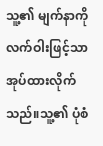သူ့၏ မျက်နာကို လက်ဝါးဖြင့်သာ အုပ်ထားလိုက်သည်။သူ့၏ ပုံစံ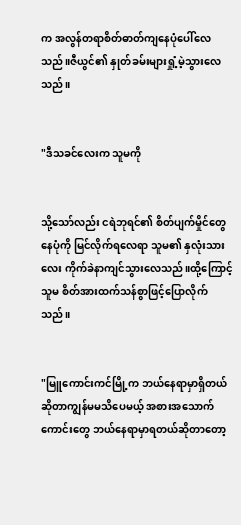က အလွန်တရာစိတ်ဓာတ်ကျနေပုံပေါ်လေသည်။ဇီယွင်၏ နှုတ်ခမ်းများရှုံ့မဲ့သွားလေသည်။


"ဒီသခင်လေးက သူမကို


သို့သော်လည်း ငရဲဘုရင်၏ စိတ်ပျက်မှိုင်တွေနေပုံကို မြင်လိုက်ရလေရာ သူမ၏ နှလုံးသားလေး ကိုက်ခဲနာကျင်သွားလေသည်။ထို့ကြောင့် သူမ စိတ်အားထက်သန်စွာဖြင့်ပြောလိုက်သည်။


"မြူကောင်းကင်မြို့က ဘယ်နေရာမှာရှိတယ်ဆိုတာကျွန်မမသိပေမယ့် အစားအသောက်ကောင်းတွေ ဘယ်နေရာမှာရတယ်ဆိုတာတော့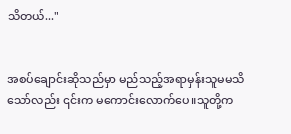သိတယ်..."


အစပ်ချောင်းဆိုသည်မှာ မည်သည့်အရာမှန်းသူမမသိသော်လည်း ၎င်းက မကောင်းလောက်ပေ။သူတို့က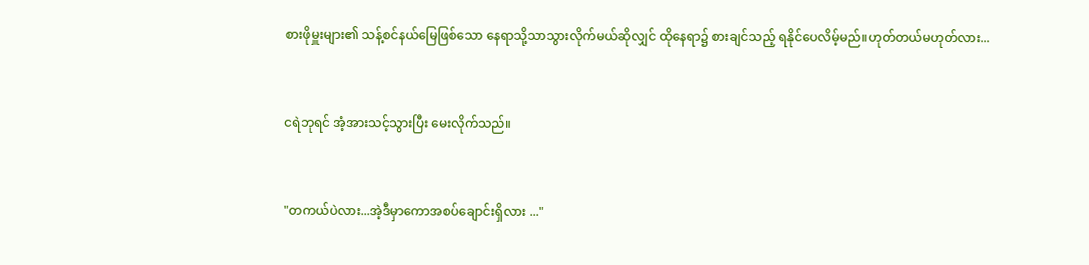စားဖိုမှူးများ၏ သန့်စင်နယ်မြေဖြစ်သော နေရာသို့သာသွားလိုက်မယ်ဆိုလျှင် ထိုနေရာ၌ စားချင်သည့် ရနိုင်ပေလိမ့်မည်။ဟုတ်တယ်မဟုတ်လား...


ငရဲဘုရင် အံ့အားသင့်သွားပြီး မေးလိုက်သည်။


"တကယ်ပဲလား...အဲ့ဒီမှာကောအစပ်ချောင်းရှိလား ..."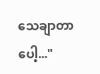သေချာတာပေါ့..."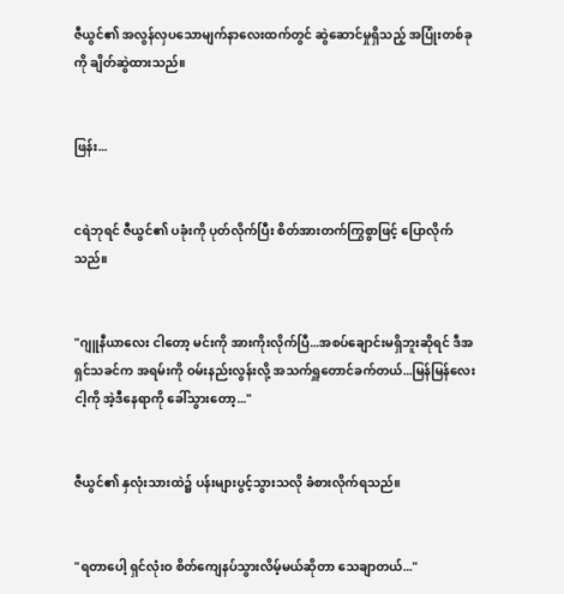ဇီယွင်၏ အလွန်လှပသောမျက်နာလေးထက်တွင် ဆွဲဆောင်မှုရှိသည့် အပြုံးတစ်ခုကို ချိတ်ဆွဲထားသည်။


ဖြန်း...


ငရဲဘုရင် ဇီယွင်၏ ပခုံးကို ပုတ်လိုက်ပြီး စိတ်အားတက်ကြွစွာဖြင့် ပြောလိုက်သည်။


"ဂျူနီယာလေး ငါတော့ မင်းကို အားကိုးလိုက်ပြီ...အစပ်ချောင်းမရှိဘူးဆိုရင် ဒီအရှင်သခင်က အရမ်းကို ဝမ်းနည်းလွန်းလို့ အသက်ရှူတောင်ခက်တယ်...မြန်မြန်လေးငါ့ကို အဲ့ဒီနေရာကို ခေါ်သွားတော့..."


ဇီယွင်၏ နှလုံးသားထဲ၌ ပန်းများပွင့်သွားသလို ခံစားလိုက်ရသည်။


"ရတာပေါ့ ရှင်လုံးဝ စိတ်ကျေနပ်သွားလိမ့်မယ်ဆိုတာ သေချာတယ်..."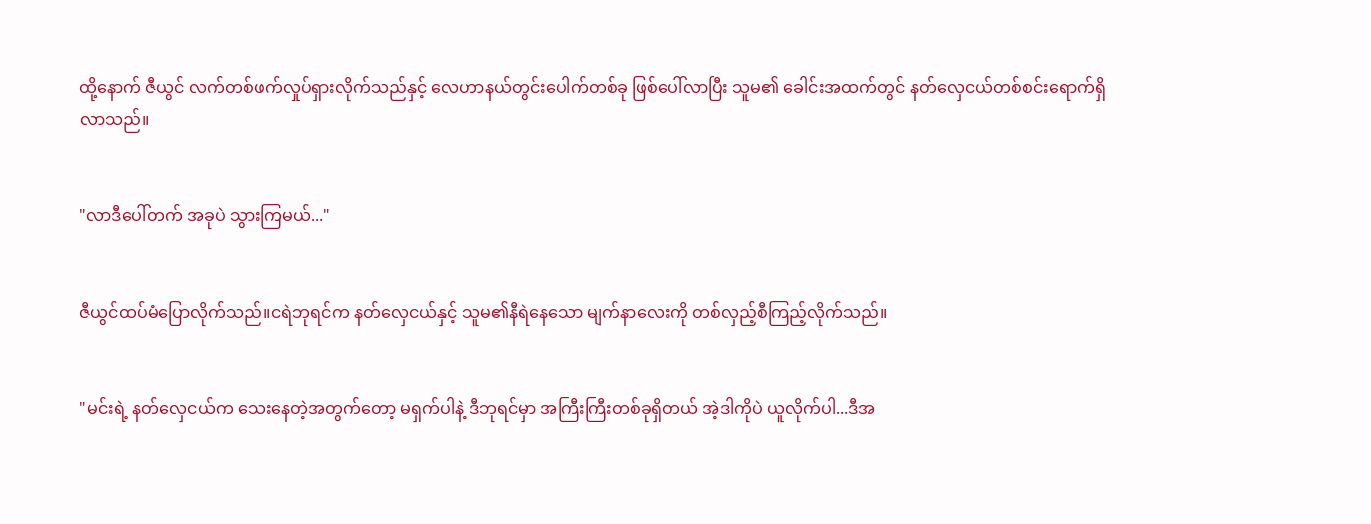ထို့နောက် ဇီယွင် လက်တစ်ဖက်လှုပ်ရှားလိုက်သည်နှင့် လေဟာနယ်တွင်းပေါက်တစ်ခု ဖြစ်ပေါ်လာပြီး သူမ၏ ခေါင်းအထက်တွင် နတ်လှေငယ်တစ်စင်းရောက်ရှိလာသည်။


"လာဒီပေါ်တက် အခုပဲ သွားကြမယ်..."


ဇီယွင်ထပ်မံပြောလိုက်သည်။ငရဲဘုရင်က နတ်လှေငယ်နှင့် သူမ၏နီရဲနေသော မျက်နာလေးကို တစ်လှည့်စီကြည့်လိုက်သည်။


"မင်းရဲ့ နတ်လှေငယ်က သေးနေတဲ့အတွက်တော့ မရှက်ပါနဲ့ ဒီဘုရင်မှာ အကြီးကြီးတစ်ခုရှိတယ် အဲ့ဒါကိုပဲ ယူလိုက်ပါ...ဒီအ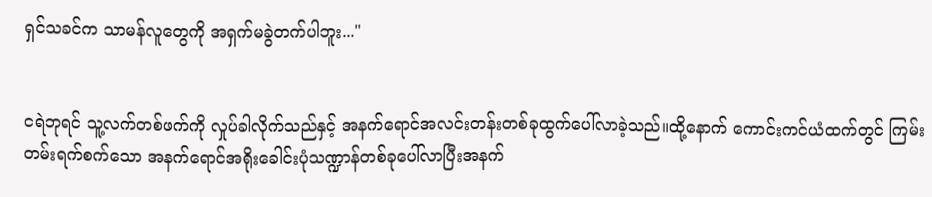ရှင်သခင်က သာမန်လူတွေကို အရှက်မခွဲတက်ပါဘူး..."


ငရဲဘုရင် သူ့လက်တစ်ဖက်ကို လှုပ်ခါလိုက်သည်နှင့် အနက်ရောင်အလင်းတန်းတစ်ခုထွက်ပေါ်လာခဲ့သည်။ထို့နောက် ကောင်းကင်ယံထက်တွင် ကြမ်းတမ်းရက်စက်သော အနက်ရောင်အရိုးခေါင်းပုံသဏ္ဍာန်တစ်ခုပေါ်လာပြီးအနက်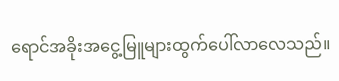ရောင်အခိုးအငွေ့မြူများထွက်ပေါ်လာလေသည်။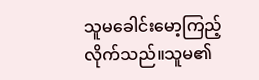သူမခေါင်းမော့ကြည့်လိုက်သည်။သူမ၏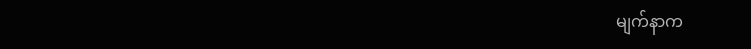မျက်နာက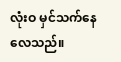လုံးဝ မှင်သက်နေလေသည်။